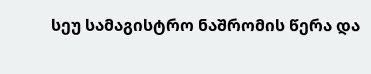სეუ სამაგისტრო ნაშრომის წერა და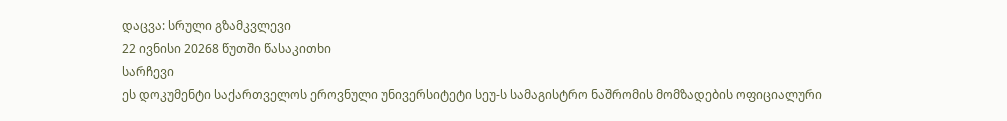დაცვა: სრული გზამკვლევი
22 ივნისი 20268 წუთში წასაკითხი
სარჩევი
ეს დოკუმენტი საქართველოს ეროვნული უნივერსიტეტი სეუ-ს სამაგისტრო ნაშრომის მომზადების ოფიციალური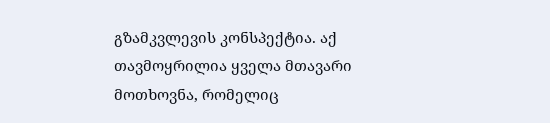გზამკვლევის კონსპექტია. აქ თავმოყრილია ყველა მთავარი მოთხოვნა, რომელიც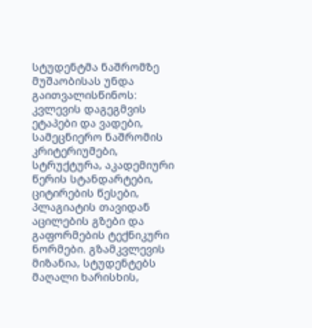სტუდენტმა ნაშრომზე მუშაობისას უნდა გაითვალისწინოს: კვლევის დაგეგმვის ეტაპები და ვადები, სამეცნიერო ნაშრომის კრიტერიუმები, სტრუქტურა, აკადემიური წერის სტანდარტები, ციტირების წესები, პლაგიატის თავიდან აცილების გზები და გაფორმების ტექნიკური ნორმები. გზამკვლევის მიზანია, სტუდენტებს მაღალი ხარისხის,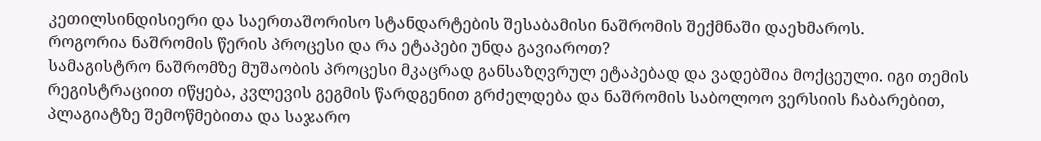კეთილსინდისიერი და საერთაშორისო სტანდარტების შესაბამისი ნაშრომის შექმნაში დაეხმაროს.
როგორია ნაშრომის წერის პროცესი და რა ეტაპები უნდა გავიაროთ?
სამაგისტრო ნაშრომზე მუშაობის პროცესი მკაცრად განსაზღვრულ ეტაპებად და ვადებშია მოქცეული. იგი თემის რეგისტრაციით იწყება, კვლევის გეგმის წარდგენით გრძელდება და ნაშრომის საბოლოო ვერსიის ჩაბარებით, პლაგიატზე შემოწმებითა და საჯარო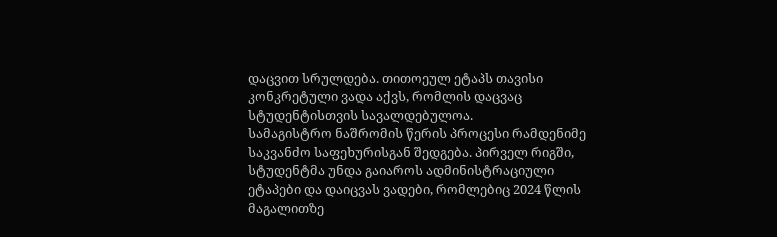დაცვით სრულდება. თითოეულ ეტაპს თავისი კონკრეტული ვადა აქვს, რომლის დაცვაც სტუდენტისთვის სავალდებულოა.
სამაგისტრო ნაშრომის წერის პროცესი რამდენიმე საკვანძო საფეხურისგან შედგება. პირველ რიგში, სტუდენტმა უნდა გაიაროს ადმინისტრაციული ეტაპები და დაიცვას ვადები, რომლებიც 2024 წლის მაგალითზე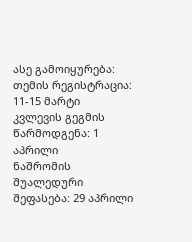ასე გამოიყურება:
თემის რეგისტრაცია: 11-15 მარტი
კვლევის გეგმის წარმოდგენა: 1 აპრილი
ნაშრომის შუალედური შეფასება: 29 აპრილი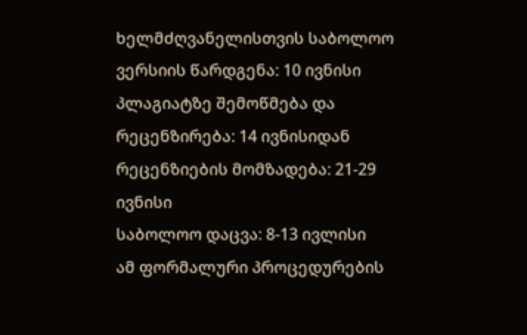ხელმძღვანელისთვის საბოლოო ვერსიის წარდგენა: 10 ივნისი
პლაგიატზე შემოწმება და რეცენზირება: 14 ივნისიდან
რეცენზიების მომზადება: 21-29 ივნისი
საბოლოო დაცვა: 8-13 ივლისი
ამ ფორმალური პროცედურების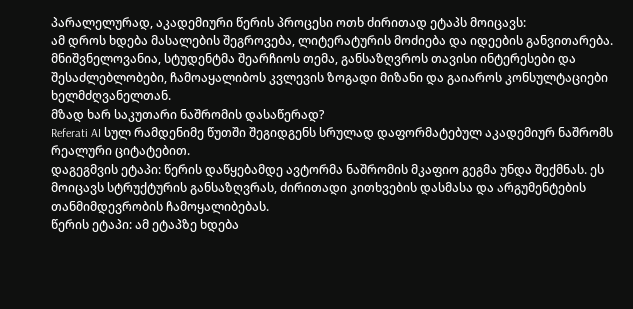პარალელურად, აკადემიური წერის პროცესი ოთხ ძირითად ეტაპს მოიცავს:
ამ დროს ხდება მასალების შეგროვება, ლიტერატურის მოძიება და იდეების განვითარება. მნიშვნელოვანია, სტუდენტმა შეარჩიოს თემა, განსაზღვროს თავისი ინტერესები და შესაძლებლობები, ჩამოაყალიბოს კვლევის ზოგადი მიზანი და გაიაროს კონსულტაციები ხელმძღვანელთან.
მზად ხარ საკუთარი ნაშრომის დასაწერად?
Referati AI სულ რამდენიმე წუთში შეგიდგენს სრულად დაფორმატებულ აკადემიურ ნაშრომს რეალური ციტატებით.
დაგეგმვის ეტაპი: წერის დაწყებამდე ავტორმა ნაშრომის მკაფიო გეგმა უნდა შექმნას. ეს მოიცავს სტრუქტურის განსაზღვრას, ძირითადი კითხვების დასმასა და არგუმენტების თანმიმდევრობის ჩამოყალიბებას.
წერის ეტაპი: ამ ეტაპზე ხდება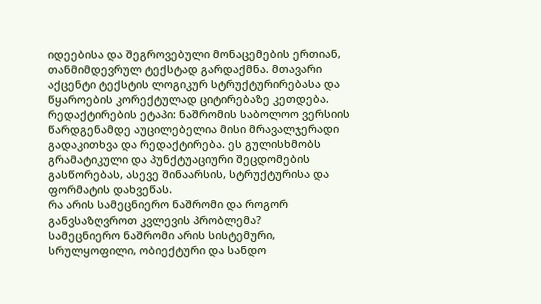იდეებისა და შეგროვებული მონაცემების ერთიან, თანმიმდევრულ ტექსტად გარდაქმნა. მთავარი აქცენტი ტექსტის ლოგიკურ სტრუქტურირებასა და წყაროების კორექტულად ციტირებაზე კეთდება.
რედაქტირების ეტაპი: ნაშრომის საბოლოო ვერსიის წარდგენამდე აუცილებელია მისი მრავალჯერადი გადაკითხვა და რედაქტირება. ეს გულისხმობს გრამატიკული და პუნქტუაციური შეცდომების გასწორებას, ასევე შინაარსის, სტრუქტურისა და ფორმატის დახვეწას.
რა არის სამეცნიერო ნაშრომი და როგორ განვსაზღვროთ კვლევის პრობლემა?
სამეცნიერო ნაშრომი არის სისტემური, სრულყოფილი, ობიექტური და სანდო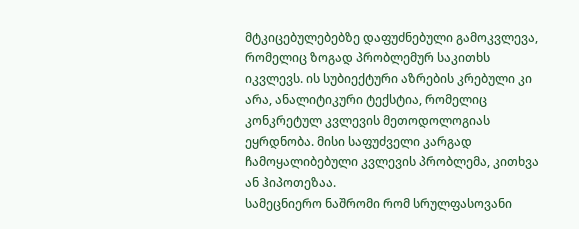მტკიცებულებებზე დაფუძნებული გამოკვლევა, რომელიც ზოგად პრობლემურ საკითხს იკვლევს. ის სუბიექტური აზრების კრებული კი არა, ანალიტიკური ტექსტია, რომელიც კონკრეტულ კვლევის მეთოდოლოგიას ეყრდნობა. მისი საფუძველი კარგად ჩამოყალიბებული კვლევის პრობლემა, კითხვა ან ჰიპოთეზაა.
სამეცნიერო ნაშრომი რომ სრულფასოვანი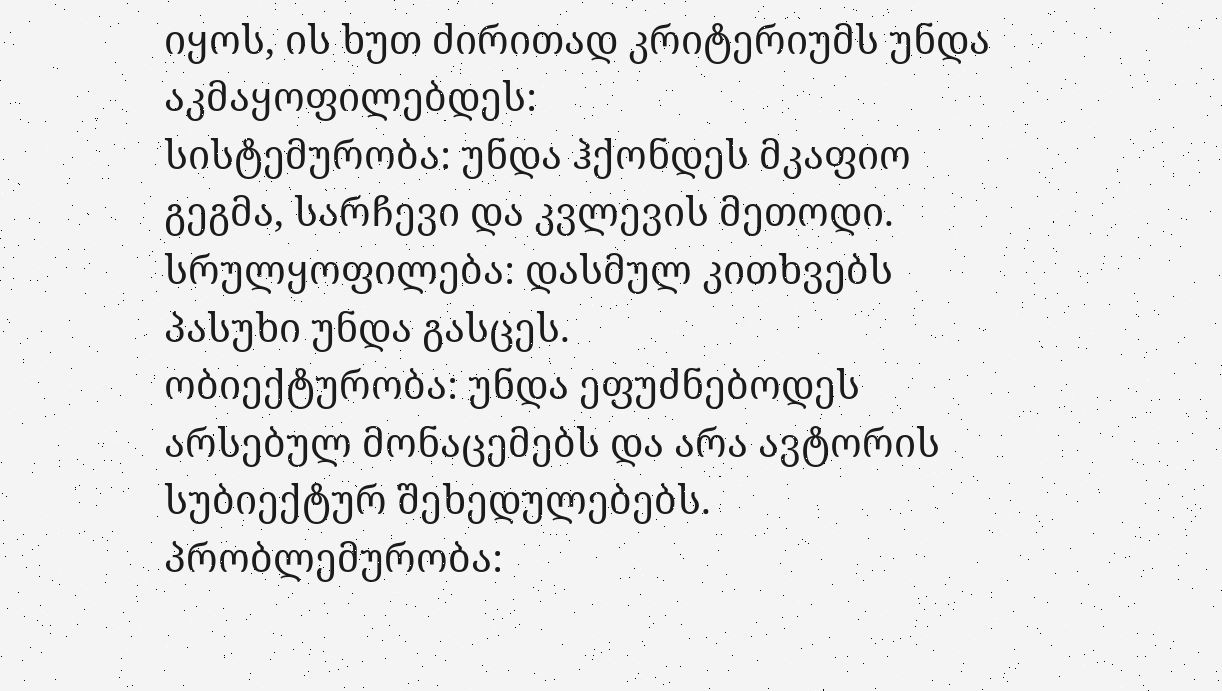იყოს, ის ხუთ ძირითად კრიტერიუმს უნდა აკმაყოფილებდეს:
სისტემურობა: უნდა ჰქონდეს მკაფიო გეგმა, სარჩევი და კვლევის მეთოდი.
სრულყოფილება: დასმულ კითხვებს პასუხი უნდა გასცეს.
ობიექტურობა: უნდა ეფუძნებოდეს არსებულ მონაცემებს და არა ავტორის სუბიექტურ შეხედულებებს.
პრობლემურობა: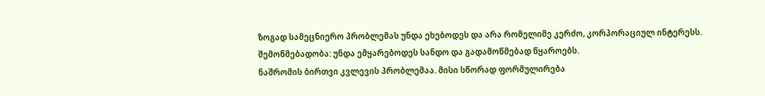ზოგად სამეცნიერო პრობლემას უნდა ეხებოდეს და არა რომელიმე კერძო, კორპორაციულ ინტერესს.
შემოწმებადობა: უნდა ემყარებოდეს სანდო და გადამოწმებად წყაროებს.
ნაშრომის ბირთვი კვლევის პრობლემაა. მისი სწორად ფორმულირება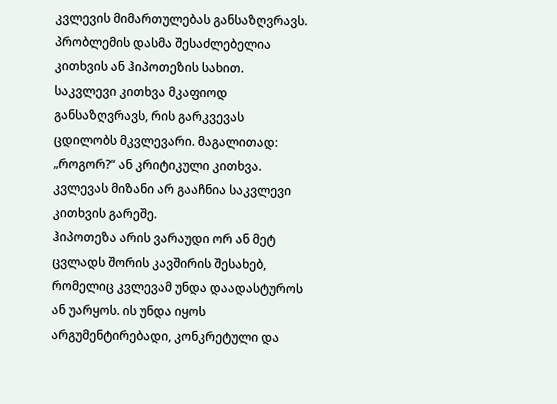კვლევის მიმართულებას განსაზღვრავს. პრობლემის დასმა შესაძლებელია კითხვის ან ჰიპოთეზის სახით.
საკვლევი კითხვა მკაფიოდ განსაზღვრავს, რის გარკვევას ცდილობს მკვლევარი. მაგალითად: „როგორ?“ ან კრიტიკული კითხვა. კვლევას მიზანი არ გააჩნია საკვლევი კითხვის გარეშე.
ჰიპოთეზა არის ვარაუდი ორ ან მეტ ცვლადს შორის კავშირის შესახებ, რომელიც კვლევამ უნდა დაადასტუროს ან უარყოს. ის უნდა იყოს არგუმენტირებადი, კონკრეტული და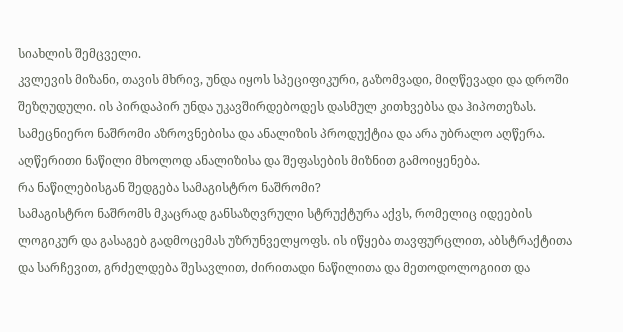სიახლის შემცველი.
კვლევის მიზანი, თავის მხრივ, უნდა იყოს სპეციფიკური, გაზომვადი, მიღწევადი და დროში შეზღუდული. ის პირდაპირ უნდა უკავშირდებოდეს დასმულ კითხვებსა და ჰიპოთეზას.
სამეცნიერო ნაშრომი აზროვნებისა და ანალიზის პროდუქტია და არა უბრალო აღწერა. აღწერითი ნაწილი მხოლოდ ანალიზისა და შეფასების მიზნით გამოიყენება.
რა ნაწილებისგან შედგება სამაგისტრო ნაშრომი?
სამაგისტრო ნაშრომს მკაცრად განსაზღვრული სტრუქტურა აქვს, რომელიც იდეების ლოგიკურ და გასაგებ გადმოცემას უზრუნველყოფს. ის იწყება თავფურცლით, აბსტრაქტითა და სარჩევით, გრძელდება შესავლით, ძირითადი ნაწილითა და მეთოდოლოგიით და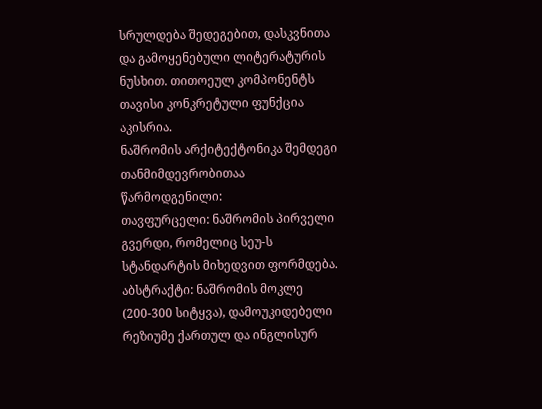სრულდება შედეგებით, დასკვნითა და გამოყენებული ლიტერატურის ნუსხით. თითოეულ კომპონენტს თავისი კონკრეტული ფუნქცია აკისრია.
ნაშრომის არქიტექტონიკა შემდეგი თანმიმდევრობითაა წარმოდგენილი:
თავფურცელი: ნაშრომის პირველი გვერდი, რომელიც სეუ-ს სტანდარტის მიხედვით ფორმდება.
აბსტრაქტი: ნაშრომის მოკლე (200-300 სიტყვა), დამოუკიდებელი რეზიუმე ქართულ და ინგლისურ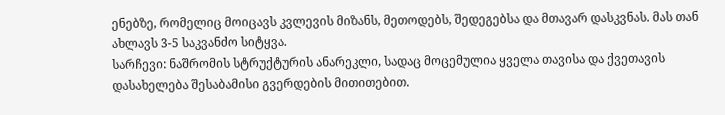ენებზე, რომელიც მოიცავს კვლევის მიზანს, მეთოდებს, შედეგებსა და მთავარ დასკვნას. მას თან ახლავს 3-5 საკვანძო სიტყვა.
სარჩევი: ნაშრომის სტრუქტურის ანარეკლი, სადაც მოცემულია ყველა თავისა და ქვეთავის დასახელება შესაბამისი გვერდების მითითებით.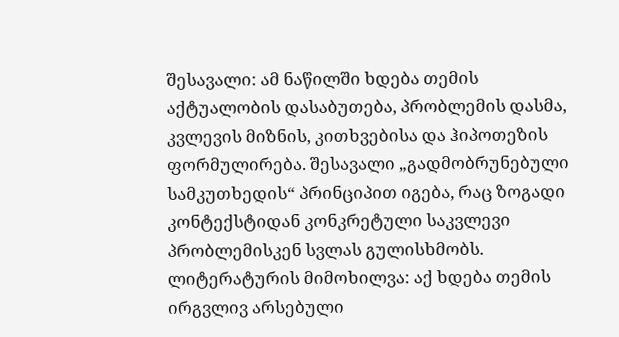შესავალი: ამ ნაწილში ხდება თემის აქტუალობის დასაბუთება, პრობლემის დასმა, კვლევის მიზნის, კითხვებისა და ჰიპოთეზის ფორმულირება. შესავალი „გადმობრუნებული სამკუთხედის“ პრინციპით იგება, რაც ზოგადი კონტექსტიდან კონკრეტული საკვლევი პრობლემისკენ სვლას გულისხმობს.
ლიტერატურის მიმოხილვა: აქ ხდება თემის ირგვლივ არსებული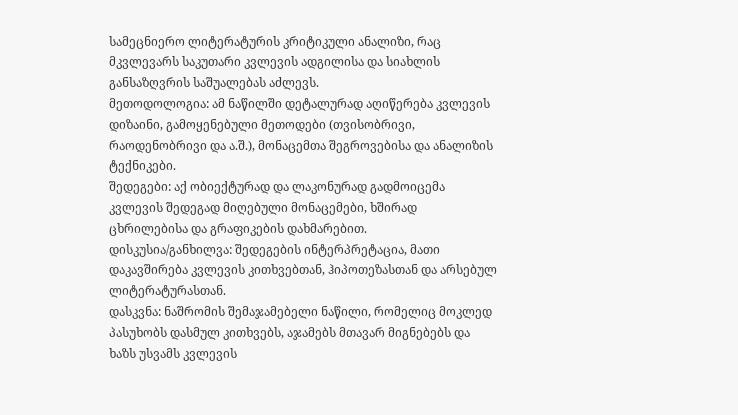სამეცნიერო ლიტერატურის კრიტიკული ანალიზი, რაც მკვლევარს საკუთარი კვლევის ადგილისა და სიახლის განსაზღვრის საშუალებას აძლევს.
მეთოდოლოგია: ამ ნაწილში დეტალურად აღიწერება კვლევის დიზაინი, გამოყენებული მეთოდები (თვისობრივი, რაოდენობრივი და ა.შ.), მონაცემთა შეგროვებისა და ანალიზის ტექნიკები.
შედეგები: აქ ობიექტურად და ლაკონურად გადმოიცემა კვლევის შედეგად მიღებული მონაცემები, ხშირად ცხრილებისა და გრაფიკების დახმარებით.
დისკუსია/განხილვა: შედეგების ინტერპრეტაცია, მათი დაკავშირება კვლევის კითხვებთან, ჰიპოთეზასთან და არსებულ ლიტერატურასთან.
დასკვნა: ნაშრომის შემაჯამებელი ნაწილი, რომელიც მოკლედ პასუხობს დასმულ კითხვებს, აჯამებს მთავარ მიგნებებს და ხაზს უსვამს კვლევის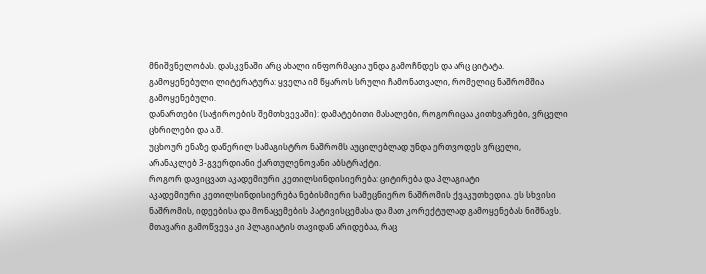მნიშვნელობას. დასკვნაში არც ახალი ინფორმაცია უნდა გამოჩნდეს და არც ციტატა.
გამოყენებული ლიტერატურა: ყველა იმ წყაროს სრული ჩამონათვალი, რომელიც ნაშრომშია გამოყენებული.
დანართები (საჭიროების შემთხვევაში): დამატებითი მასალები, როგორიცაა კითხვარები, ვრცელი ცხრილები და ა.შ.
უცხოურ ენაზე დაწერილ სამაგისტრო ნაშრომს აუცილებლად უნდა ერთვოდეს ვრცელი, არანაკლებ 3-გვერდიანი ქართულენოვანი აბსტრაქტი.
როგორ დავიცვათ აკადემიური კეთილსინდისიერება: ციტირება და პლაგიატი
აკადემიური კეთილსინდისიერება ნებისმიერი სამეცნიერო ნაშრომის ქვაკუთხედია. ეს სხვისი ნაშრომის, იდეებისა და მონაცემების პატივისცემასა და მათ კორექტულად გამოყენებას ნიშნავს. მთავარი გამოწვევა კი პლაგიატის თავიდან არიდებაა, რაც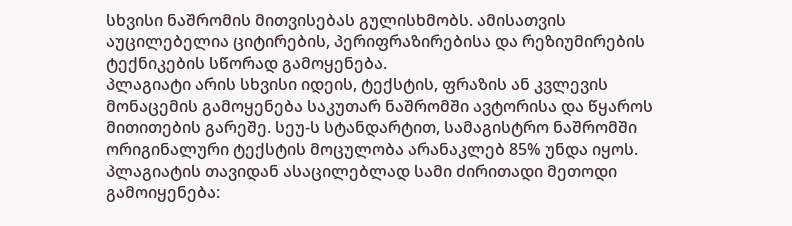სხვისი ნაშრომის მითვისებას გულისხმობს. ამისათვის აუცილებელია ციტირების, პერიფრაზირებისა და რეზიუმირების ტექნიკების სწორად გამოყენება.
პლაგიატი არის სხვისი იდეის, ტექსტის, ფრაზის ან კვლევის მონაცემის გამოყენება საკუთარ ნაშრომში ავტორისა და წყაროს მითითების გარეშე. სეუ-ს სტანდარტით, სამაგისტრო ნაშრომში ორიგინალური ტექსტის მოცულობა არანაკლებ 85% უნდა იყოს.
პლაგიატის თავიდან ასაცილებლად სამი ძირითადი მეთოდი გამოიყენება: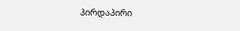პირდაპირი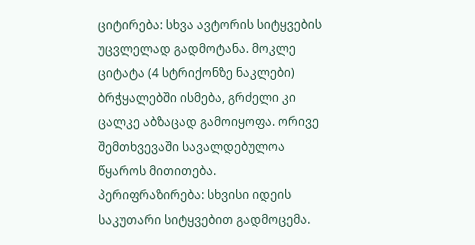ციტირება: სხვა ავტორის სიტყვების უცვლელად გადმოტანა. მოკლე ციტატა (4 სტრიქონზე ნაკლები) ბრჭყალებში ისმება, გრძელი კი ცალკე აბზაცად გამოიყოფა. ორივე შემთხვევაში სავალდებულოა წყაროს მითითება.
პერიფრაზირება: სხვისი იდეის საკუთარი სიტყვებით გადმოცემა.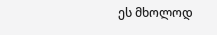ეს მხოლოდ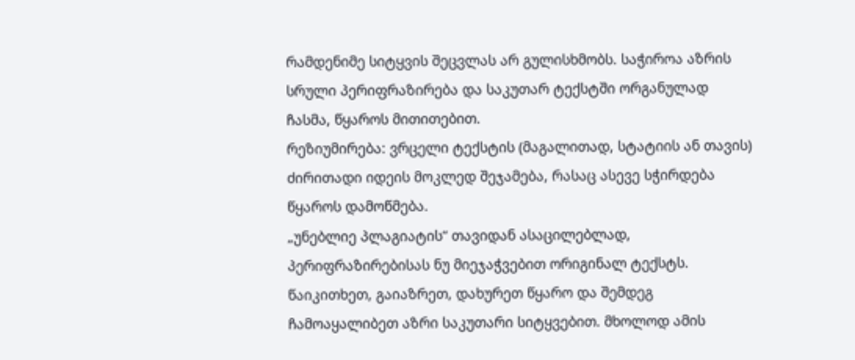რამდენიმე სიტყვის შეცვლას არ გულისხმობს. საჭიროა აზრის სრული პერიფრაზირება და საკუთარ ტექსტში ორგანულად ჩასმა, წყაროს მითითებით.
რეზიუმირება: ვრცელი ტექსტის (მაგალითად, სტატიის ან თავის) ძირითადი იდეის მოკლედ შეჯამება, რასაც ასევე სჭირდება წყაროს დამოწმება.
„უნებლიე პლაგიატის“ თავიდან ასაცილებლად, პერიფრაზირებისას ნუ მიეჯაჭვებით ორიგინალ ტექსტს. წაიკითხეთ, გაიაზრეთ, დახურეთ წყარო და შემდეგ ჩამოაყალიბეთ აზრი საკუთარი სიტყვებით. მხოლოდ ამის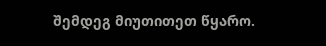შემდეგ მიუთითეთ წყარო.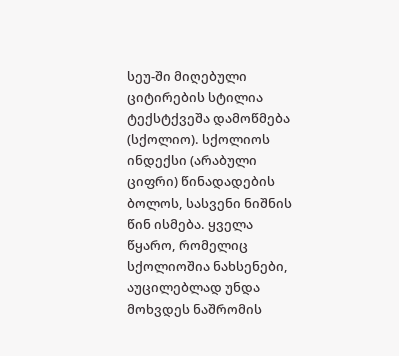სეუ-ში მიღებული ციტირების სტილია ტექსტქვეშა დამოწმება (სქოლიო). სქოლიოს ინდექსი (არაბული ციფრი) წინადადების ბოლოს, სასვენი ნიშნის წინ ისმება. ყველა წყარო, რომელიც სქოლიოშია ნახსენები, აუცილებლად უნდა მოხვდეს ნაშრომის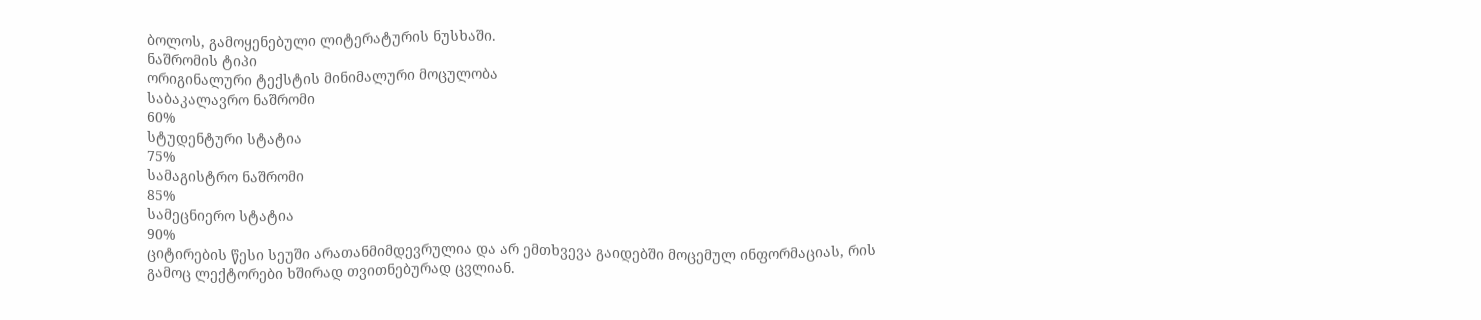ბოლოს, გამოყენებული ლიტერატურის ნუსხაში.
ნაშრომის ტიპი
ორიგინალური ტექსტის მინიმალური მოცულობა
საბაკალავრო ნაშრომი
60%
სტუდენტური სტატია
75%
სამაგისტრო ნაშრომი
85%
სამეცნიერო სტატია
90%
ციტირების წესი სეუში არათანმიმდევრულია და არ ემთხვევა გაიდებში მოცემულ ინფორმაციას, რის გამოც ლექტორები ხშირად თვითნებურად ცვლიან.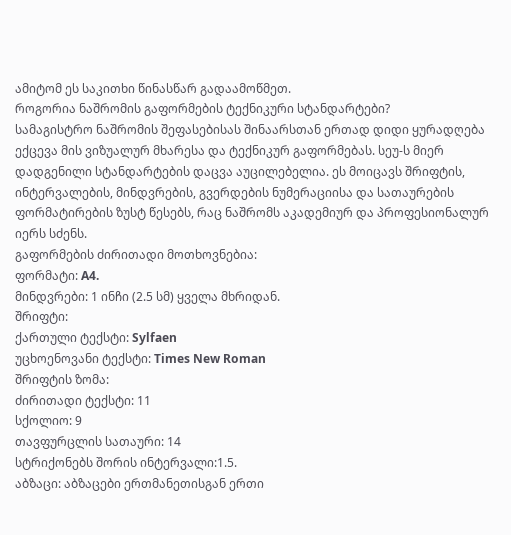ამიტომ ეს საკითხი წინასწარ გადაამოწმეთ.
როგორია ნაშრომის გაფორმების ტექნიკური სტანდარტები?
სამაგისტრო ნაშრომის შეფასებისას შინაარსთან ერთად დიდი ყურადღება ექცევა მის ვიზუალურ მხარესა და ტექნიკურ გაფორმებას. სეუ-ს მიერ დადგენილი სტანდარტების დაცვა აუცილებელია. ეს მოიცავს შრიფტის, ინტერვალების, მინდვრების, გვერდების ნუმერაციისა და სათაურების ფორმატირების ზუსტ წესებს, რაც ნაშრომს აკადემიურ და პროფესიონალურ იერს სძენს.
გაფორმების ძირითადი მოთხოვნებია:
ფორმატი: A4.
მინდვრები: 1 ინჩი (2.5 სმ) ყველა მხრიდან.
შრიფტი:
ქართული ტექსტი: Sylfaen
უცხოენოვანი ტექსტი: Times New Roman
შრიფტის ზომა:
ძირითადი ტექსტი: 11
სქოლიო: 9
თავფურცლის სათაური: 14
სტრიქონებს შორის ინტერვალი:1.5.
აბზაცი: აბზაცები ერთმანეთისგან ერთი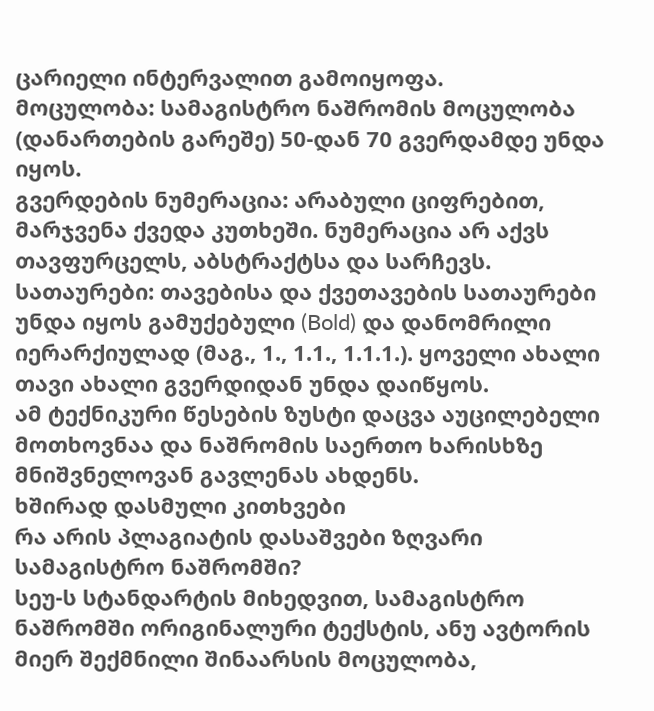ცარიელი ინტერვალით გამოიყოფა.
მოცულობა: სამაგისტრო ნაშრომის მოცულობა (დანართების გარეშე) 50-დან 70 გვერდამდე უნდა იყოს.
გვერდების ნუმერაცია: არაბული ციფრებით, მარჯვენა ქვედა კუთხეში. ნუმერაცია არ აქვს თავფურცელს, აბსტრაქტსა და სარჩევს.
სათაურები: თავებისა და ქვეთავების სათაურები უნდა იყოს გამუქებული (Bold) და დანომრილი იერარქიულად (მაგ., 1., 1.1., 1.1.1.). ყოველი ახალი თავი ახალი გვერდიდან უნდა დაიწყოს.
ამ ტექნიკური წესების ზუსტი დაცვა აუცილებელი მოთხოვნაა და ნაშრომის საერთო ხარისხზე მნიშვნელოვან გავლენას ახდენს.
ხშირად დასმული კითხვები
რა არის პლაგიატის დასაშვები ზღვარი სამაგისტრო ნაშრომში?
სეუ-ს სტანდარტის მიხედვით, სამაგისტრო ნაშრომში ორიგინალური ტექსტის, ანუ ავტორის მიერ შექმნილი შინაარსის მოცულობა,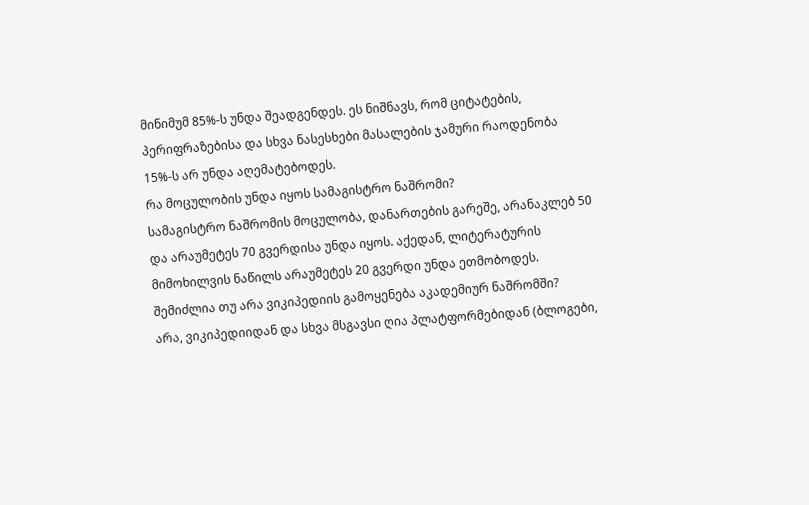მინიმუმ 85%-ს უნდა შეადგენდეს. ეს ნიშნავს, რომ ციტატების, პერიფრაზებისა და სხვა ნასესხები მასალების ჯამური რაოდენობა 15%-ს არ უნდა აღემატებოდეს.
რა მოცულობის უნდა იყოს სამაგისტრო ნაშრომი?
სამაგისტრო ნაშრომის მოცულობა, დანართების გარეშე, არანაკლებ 50 და არაუმეტეს 70 გვერდისა უნდა იყოს. აქედან, ლიტერატურის მიმოხილვის ნაწილს არაუმეტეს 20 გვერდი უნდა ეთმობოდეს.
შემიძლია თუ არა ვიკიპედიის გამოყენება აკადემიურ ნაშრომში?
არა, ვიკიპედიიდან და სხვა მსგავსი ღია პლატფორმებიდან (ბლოგები,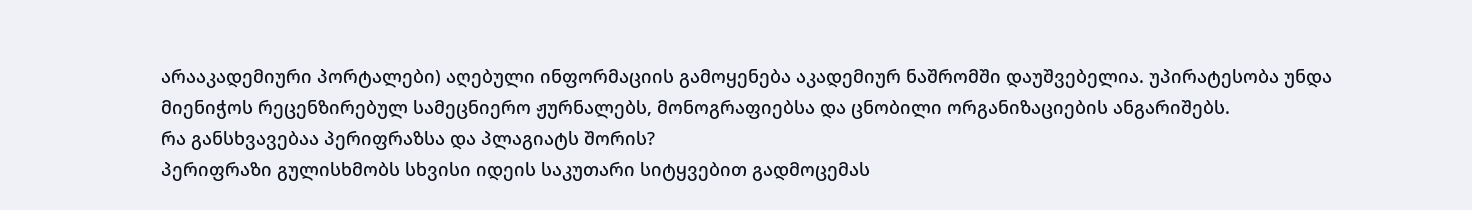არააკადემიური პორტალები) აღებული ინფორმაციის გამოყენება აკადემიურ ნაშრომში დაუშვებელია. უპირატესობა უნდა მიენიჭოს რეცენზირებულ სამეცნიერო ჟურნალებს, მონოგრაფიებსა და ცნობილი ორგანიზაციების ანგარიშებს.
რა განსხვავებაა პერიფრაზსა და პლაგიატს შორის?
პერიფრაზი გულისხმობს სხვისი იდეის საკუთარი სიტყვებით გადმოცემას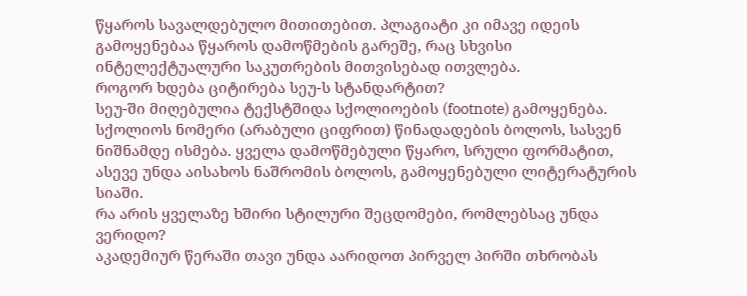წყაროს სავალდებულო მითითებით. პლაგიატი კი იმავე იდეის გამოყენებაა წყაროს დამოწმების გარეშე, რაც სხვისი ინტელექტუალური საკუთრების მითვისებად ითვლება.
როგორ ხდება ციტირება სეუ-ს სტანდარტით?
სეუ-ში მიღებულია ტექსტშიდა სქოლიოების (footnote) გამოყენება. სქოლიოს ნომერი (არაბული ციფრით) წინადადების ბოლოს, სასვენ ნიშნამდე ისმება. ყველა დამოწმებული წყარო, სრული ფორმატით, ასევე უნდა აისახოს ნაშრომის ბოლოს, გამოყენებული ლიტერატურის სიაში.
რა არის ყველაზე ხშირი სტილური შეცდომები, რომლებსაც უნდა ვერიდო?
აკადემიურ წერაში თავი უნდა აარიდოთ პირველ პირში თხრობას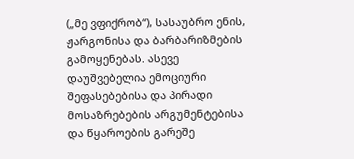(„მე ვფიქრობ“), სასაუბრო ენის, ჟარგონისა და ბარბარიზმების გამოყენებას. ასევე დაუშვებელია ემოციური შეფასებებისა და პირადი მოსაზრებების არგუმენტებისა და წყაროების გარეშე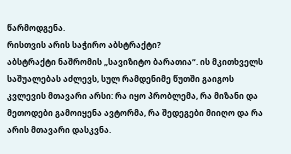წარმოდგენა.
რისთვის არის საჭირო აბსტრაქტი?
აბსტრაქტი ნაშრომის „სავიზიტო ბარათია“. ის მკითხველს საშუალებას აძლევს, სულ რამდენიმე წუთში გაიგოს კვლევის მთავარი არსი: რა იყო პრობლემა, რა მიზანი და მეთოდები გამოიყენა ავტორმა, რა შედეგები მიიღო და რა არის მთავარი დასკვნა.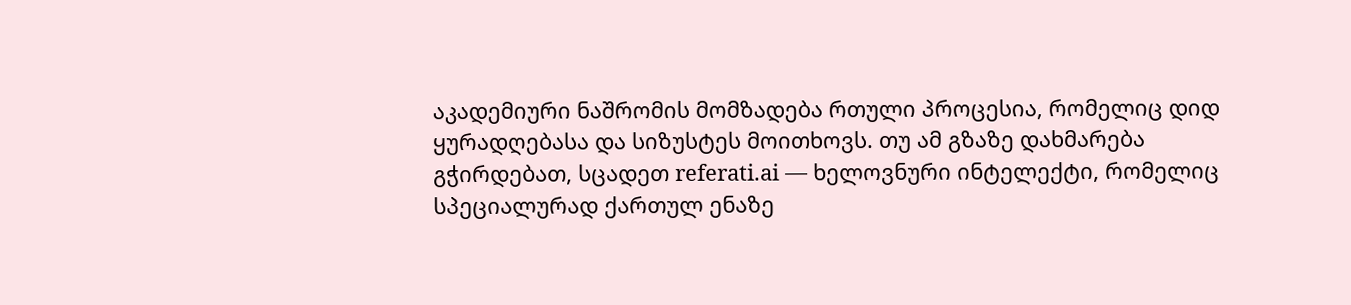აკადემიური ნაშრომის მომზადება რთული პროცესია, რომელიც დიდ ყურადღებასა და სიზუსტეს მოითხოვს. თუ ამ გზაზე დახმარება გჭირდებათ, სცადეთ referati.ai — ხელოვნური ინტელექტი, რომელიც სპეციალურად ქართულ ენაზე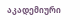აკადემიური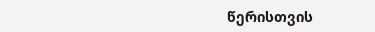წერისთვის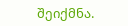შეიქმნა.